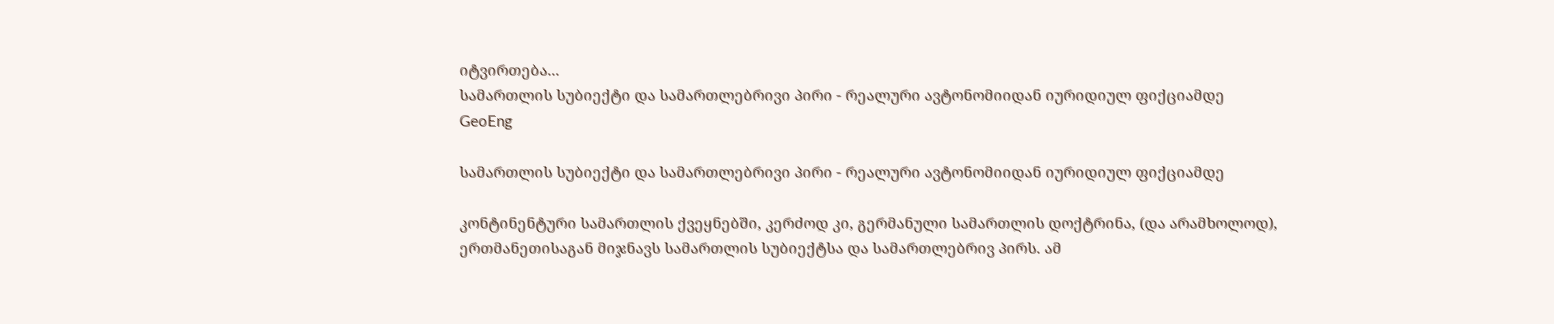იტვირთება...
სამართლის სუბიექტი და სამართლებრივი პირი - რეალური ავტონომიიდან იურიდიულ ფიქციამდე
GeoEng

სამართლის სუბიექტი და სამართლებრივი პირი - რეალური ავტონომიიდან იურიდიულ ფიქციამდე

კონტინენტური სამართლის ქვეყნებში, კერძოდ კი, გერმანული სამართლის დოქტრინა, (და არამხოლოდ), ერთმანეთისაგან მიჯნავს სამართლის სუბიექტსა და სამართლებრივ პირს. ამ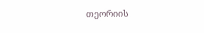თეორიის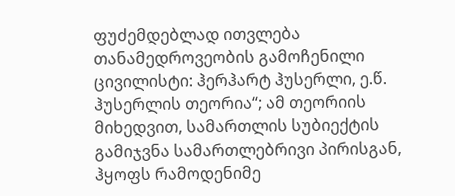ფუძემდებლად ითვლება თანამედროვეობის გამოჩენილი ცივილისტი: ჰერჰარტ ჰუსერლი, ე.წ. ჰუსერლის თეორია“; ამ თეორიის მიხედვით, სამართლის სუბიექტის გამიჯვნა სამართლებრივი პირისგან, ჰყოფს რამოდენიმე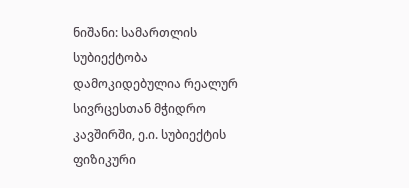ნიშანი: სამართლის სუბიექტობა დამოკიდებულია რეალურ სივრცესთან მჭიდრო კავშირში, ე.ი. სუბიექტის ფიზიკური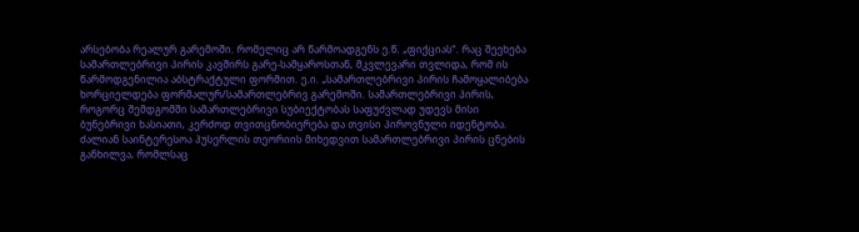არსებობა რეალურ გარემოში. რომელიც არ წარმოადგენს ე.წ. „ფიქციას“. რაც შეეხება სამართლებრივი პირის კავშირს გარე-სამყაროსთან, მკვლევარი თვლიდა, რომ ის წარმოდგენილია აბსტრაქტული ფორმით. ე.ი. „სამართლებრივი პირის ჩამოყალიბება ხორციელდება ფორმალურ/სამართლებრივ გარემოში. სამართლებრივი პირის, როგორც შემდგომში სამართლებრივი სუბიექტობას საფუძვლად უდევს მისი ბუნებრივი ხასიათი, კერძოდ თვითცნობიერება და თვისი პიროვნული იდენტობა. ძალიან საინტერესოა ჰუსერლის თეორიის მიხედვით სამართლებრივი პირის ცნების განხილვა, რომლსაც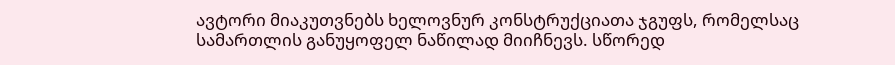ავტორი მიაკუთვნებს ხელოვნურ კონსტრუქციათა ჯგუფს, რომელსაც სამართლის განუყოფელ ნაწილად მიიჩნევს. სწორედ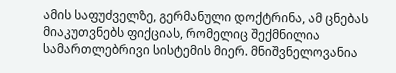ამის საფუძველზე, გერმანული დოქტრინა, ამ ცნებას მიაკუთვნებს ფიქციას, რომელიც შექმნილია სამართლებრივი სისტემის მიერ. მნიშვნელოვანია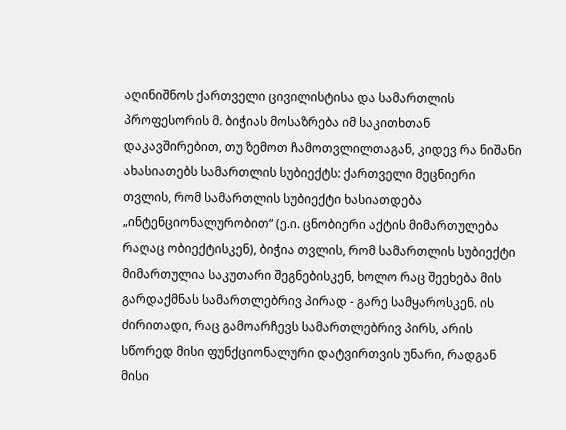აღინიშნოს ქართველი ცივილისტისა და სამართლის პროფესორის მ. ბიჭიას მოსაზრება იმ საკითხთან დაკავშირებით, თუ ზემოთ ჩამოთვლილთაგან, კიდევ რა ნიშანი ახასიათებს სამართლის სუბიექტს: ქართველი მეცნიერი თვლის, რომ სამართლის სუბიექტი ხასიათდება „ინტენციონალურობით“ (ე.ი. ცნობიერი აქტის მიმართულება რაღაც ობიექტისკენ), ბიჭია თვლის, რომ სამართლის სუბიექტი მიმართულია საკუთარი შეგნებისკენ, ხოლო რაც შეეხება მის გარდაქმნას სამართლებრივ პირად - გარე სამყაროსკენ. ის ძირითადი, რაც გამოარჩევს სამართლებრივ პირს, არის სწორედ მისი ფუნქციონალური დატვირთვის უნარი, რადგან მისი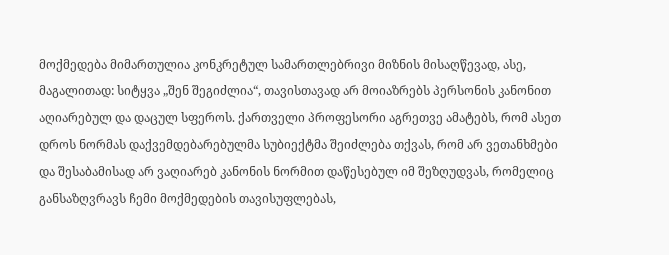მოქმედება მიმართულია კონკრეტულ სამართლებრივი მიზნის მისაღწევად, ასე, მაგალითად: სიტყვა „შენ შეგიძლია“, თავისთავად არ მოიაზრებს პერსონის კანონით აღიარებულ და დაცულ სფეროს. ქართველი პროფესორი აგრეთვე ამატებს, რომ ასეთ დროს ნორმას დაქვემდებარებულმა სუბიექტმა შეიძლება თქვას, რომ არ ვეთანხმები და შესაბამისად არ ვაღიარებ კანონის ნორმით დაწესებულ იმ შეზღუდვას, რომელიც განსაზღვრავს ჩემი მოქმედების თავისუფლებას,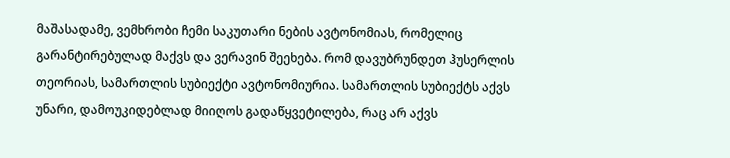მაშასადამე, ვემხრობი ჩემი საკუთარი ნების ავტონომიას, რომელიც გარანტირებულად მაქვს და ვერავინ შეეხება. რომ დავუბრუნდეთ ჰუსერლის თეორიას, სამართლის სუბიექტი ავტონომიურია. სამართლის სუბიექტს აქვს უნარი, დამოუკიდებლად მიიღოს გადაწყვეტილება, რაც არ აქვს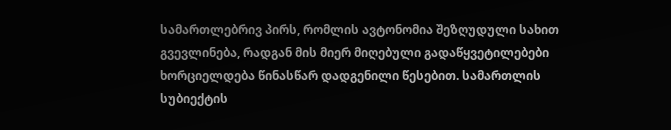სამართლებრივ პირს, რომლის ავტონომია შეზღუდული სახით გვევლინება, რადგან მის მიერ მიღებული გადაწყვეტილებები ხორციელდება წინასწარ დადგენილი წესებით. სამართლის სუბიექტის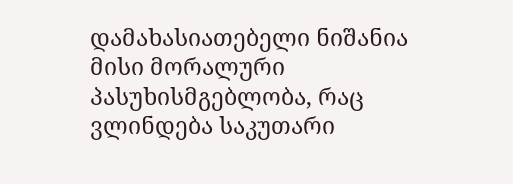დამახასიათებელი ნიშანია მისი მორალური პასუხისმგებლობა, რაც ვლინდება საკუთარი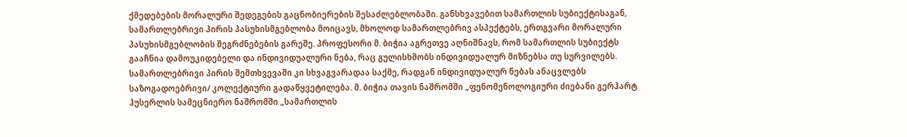ქმედებების მორალური შედეგების გაცნობიერების შესაძლებლობაში. განსხვავებით სამართლის სუბიექტისაგან, სამართლებრივი პირის პასუხისმგებლობა მოიცავს, მხოლოდ სამართლებრივ ასპექტებს, ერთგვარი მორალური პასუხისმგებლობის შეგრძნებების გარეშე. პროფესორი მ. ბიჭია აგრეთვე აღნიშნავს, რომ სამართლის სუბიექტს გააჩნია დამოუკიდებელი და ინდივიდუალური ნება, რაც გულისხმობს ინდივიდუალურ მიზნებსა თუ სურვილებს. სამართლებრივი პირის შემთხვევაში კი სხვაგვარადაა საქმე, რადგან ინდივიდუალურ ნებას ანაცვლებს საზოგადოებრივი/ კოლექტიური გადაწყვეტილება. მ. ბიჭია თავის ნაშრომში „ფენომენოლოგიური ძიებანი გერჰარტ ჰუსერლის სამეცნიერო ნაშრომში „სამართლის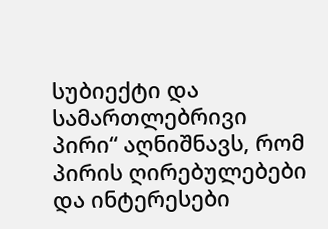სუბიექტი და სამართლებრივი პირი“ აღნიშნავს, რომ პირის ღირებულებები და ინტერესები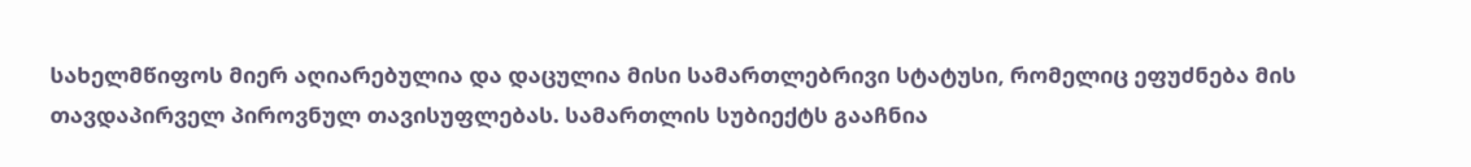სახელმწიფოს მიერ აღიარებულია და დაცულია მისი სამართლებრივი სტატუსი, რომელიც ეფუძნება მის თავდაპირველ პიროვნულ თავისუფლებას. სამართლის სუბიექტს გააჩნია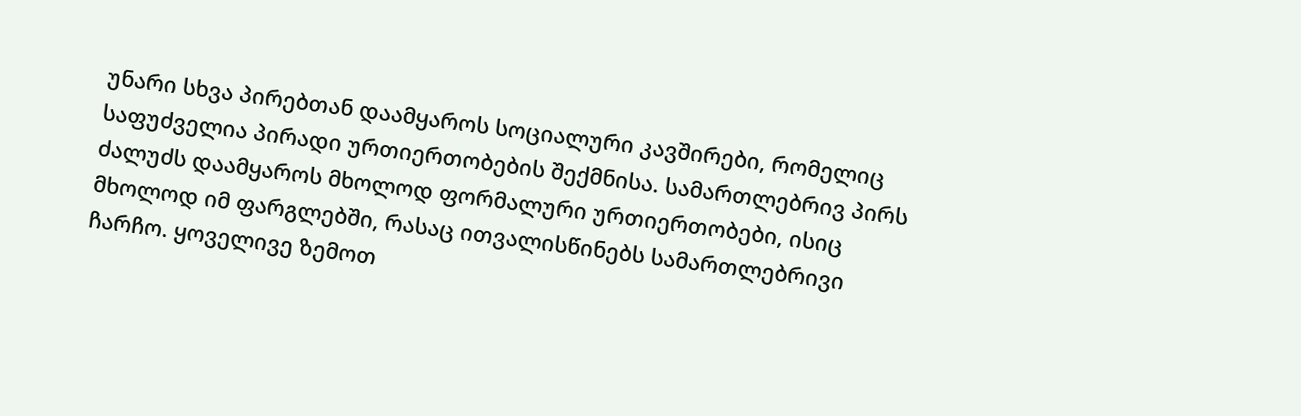უნარი სხვა პირებთან დაამყაროს სოციალური კავშირები, რომელიც საფუძველია პირადი ურთიერთობების შექმნისა. სამართლებრივ პირს ძალუძს დაამყაროს მხოლოდ ფორმალური ურთიერთობები, ისიც მხოლოდ იმ ფარგლებში, რასაც ითვალისწინებს სამართლებრივი ჩარჩო. ყოველივე ზემოთ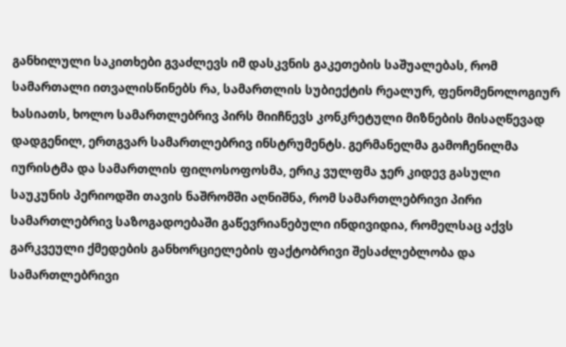განხილული საკითხები გვაძლევს იმ დასკვნის გაკეთების საშუალებას, რომ სამართალი ითვალისწინებს რა, სამართლის სუბიექტის რეალურ, ფენომენოლოგიურ ხასიათს, ხოლო სამართლებრივ პირს მიიჩნევს კონკრეტული მიზნების მისაღწევად დადგენილ, ერთგვარ სამართლებრივ ინსტრუმენტს. გერმანელმა გამოჩენილმა იურისტმა და სამართლის ფილოსოფოსმა, ერიკ ვულფმა ჯერ კიდევ გასული საუკუნის პერიოდში თავის ნაშრომში აღნიშნა, რომ სამართლებრივი პირი სამართლებრივ საზოგადოებაში გაწევრიანებული ინდივიდია, რომელსაც აქვს გარკვეული ქმედების განხორციელების ფაქტობრივი შესაძლებლობა და სამართლებრივი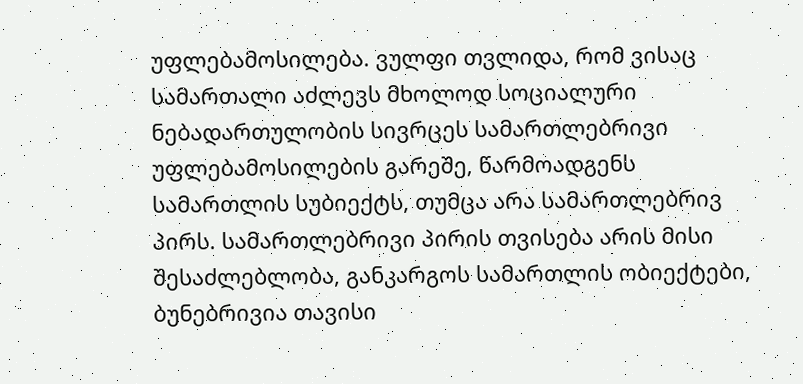უფლებამოსილება. ვულფი თვლიდა, რომ ვისაც სამართალი აძლევს მხოლოდ სოციალური ნებადართულობის სივრცეს სამართლებრივი უფლებამოსილების გარეშე, წარმოადგენს სამართლის სუბიექტს, თუმცა არა სამართლებრივ პირს. სამართლებრივი პირის თვისება არის მისი შესაძლებლობა, განკარგოს სამართლის ობიექტები, ბუნებრივია თავისი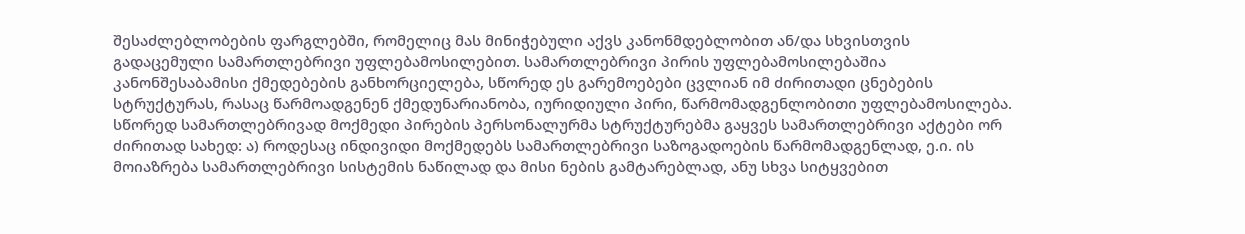შესაძლებლობების ფარგლებში, რომელიც მას მინიჭებული აქვს კანონმდებლობით ან/და სხვისთვის გადაცემული სამართლებრივი უფლებამოსილებით. სამართლებრივი პირის უფლებამოსილებაშია კანონშესაბამისი ქმედებების განხორციელება, სწორედ ეს გარემოებები ცვლიან იმ ძირითადი ცნებების სტრუქტურას, რასაც წარმოადგენენ ქმედუნარიანობა, იურიდიული პირი, წარმომადგენლობითი უფლებამოსილება. სწორედ სამართლებრივად მოქმედი პირების პერსონალურმა სტრუქტურებმა გაყვეს სამართლებრივი აქტები ორ ძირითად სახედ: ა) როდესაც ინდივიდი მოქმედებს სამართლებრივი საზოგადოების წარმომადგენლად, ე.ი. ის მოიაზრება სამართლებრივი სისტემის ნაწილად და მისი ნების გამტარებლად, ანუ სხვა სიტყვებით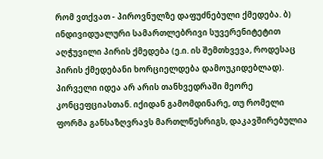რომ ვთქვათ - პიროვნულზე დაფუძნებული ქმედება. ბ) ინდივიდუალური სამართლებრივი სუვერენიტეტით აღჭუვილი პირის ქმედება (ე.ი. ის შემთხვევა, როდესაც პირის ქმედებანი ხორციელდება დამოუკიდებლად). პირველი იდეა არ არის თანხვედრაში მეორე კონცეფციასთან. იქიდან გამომდინარე, თუ რომელი ფორმა განსაზღვრავს მართლწესრიგს, დაკავშირებულია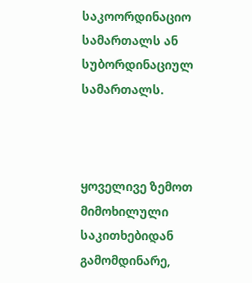საკოორდინაციო სამართალს ან სუბორდინაციულ სამართალს.



ყოველივე ზემოთ მიმოხილული საკითხებიდან გამომდინარე,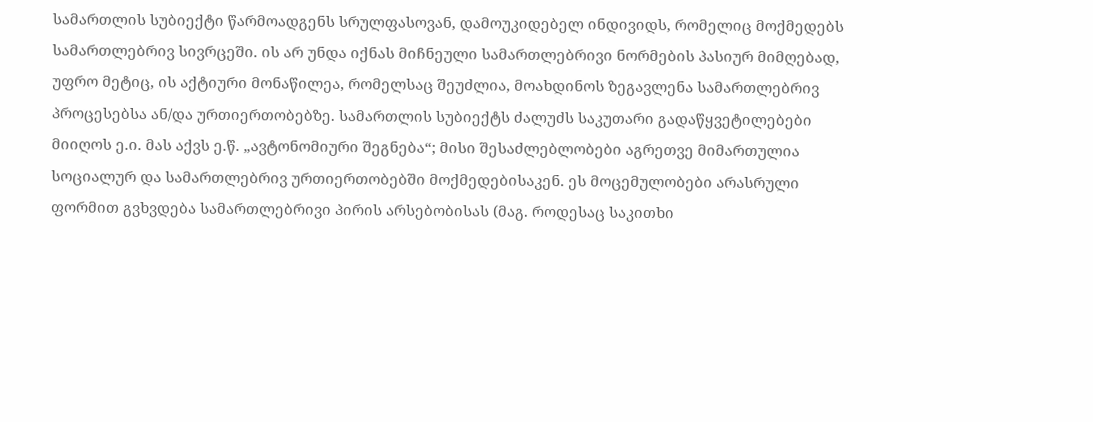სამართლის სუბიექტი წარმოადგენს სრულფასოვან, დამოუკიდებელ ინდივიდს, რომელიც მოქმედებს სამართლებრივ სივრცეში. ის არ უნდა იქნას მიჩნეული სამართლებრივი ნორმების პასიურ მიმღებად, უფრო მეტიც, ის აქტიური მონაწილეა, რომელსაც შეუძლია, მოახდინოს ზეგავლენა სამართლებრივ პროცესებსა ან/და ურთიერთობებზე. სამართლის სუბიექტს ძალუძს საკუთარი გადაწყვეტილებები მიიღოს ე.ი. მას აქვს ე.წ. „ავტონომიური შეგნება“; მისი შესაძლებლობები აგრეთვე მიმართულია სოციალურ და სამართლებრივ ურთიერთობებში მოქმედებისაკენ. ეს მოცემულობები არასრული ფორმით გვხვდება სამართლებრივი პირის არსებობისას (მაგ. როდესაც საკითხი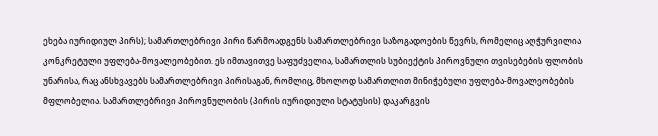ეხება იურიდიულ პირს); სამართლებრივი პირი წარმოადგენს სამართლებრივი საზოგადოების წევრს, რომელიც აღჭურვილია კონკრეტული უფლება-მოვალეობებით. ეს იმთავითვე საფუძველია, სამართლის სუბიექტის პიროვნული თვისებების ფლობის უნარისა, რაც ანსხვავებს სამართლებრივი პირისაგან, რომლიც, მხოლოდ სამართლით მინიჭებული უფლება-მოვალეობების მფლობელია. სამართლებრივი პიროვნულობის (პირის იურიდიული სტატუსის) დაკარგვის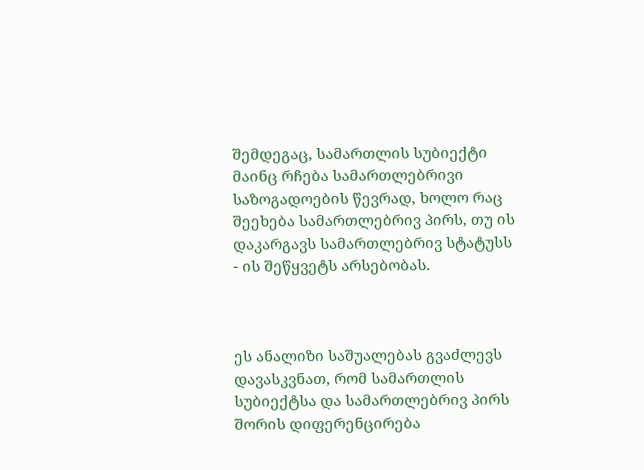შემდეგაც, სამართლის სუბიექტი მაინც რჩება სამართლებრივი საზოგადოების წევრად, ხოლო რაც შეეხება სამართლებრივ პირს, თუ ის დაკარგავს სამართლებრივ სტატუსს - ის შეწყვეტს არსებობას.



ეს ანალიზი საშუალებას გვაძლევს დავასკვნათ, რომ სამართლის სუბიექტსა და სამართლებრივ პირს შორის დიფერენცირება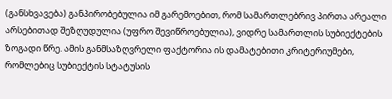(განსხვავება) განპირობებულია იმ გარემოებით, რომ სამართლებრივ პირთა არეალი არსებითად შეზღუდულია (უფრო შევიწროებულია), ვიდრე სამართლის სუბიექტების ზოგადი წრე. ამის განმსაზღვრელი ფაქტორია ის დამატებითი კრიტერიუმები, რომლებიც სუბიექტის სტატუსის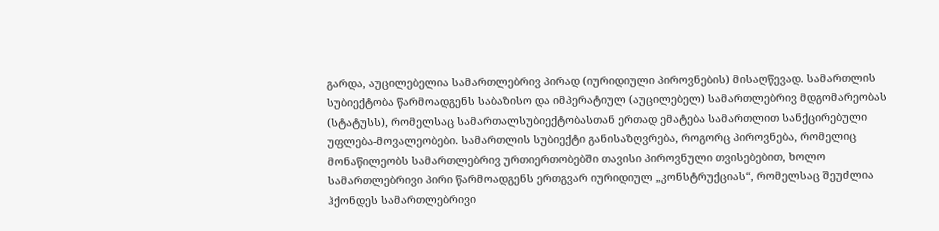გარდა, აუცილებელია სამართლებრივ პირად (იურიდიული პიროვნების) მისაღწევად. სამართლის სუბიექტობა წარმოადგენს საბაზისო და იმპერატიულ (აუცილებელ) სამართლებრივ მდგომარეობას (სტატუსს), რომელსაც სამართალსუბიექტობასთან ერთად ემატება სამართლით სანქცირებული უფლება-მოვალეობები. სამართლის სუბიექტი განისაზღვრება, როგორც პიროვნება, რომელიც მონაწილეობს სამართლებრივ ურთიერთობებში თავისი პიროვნული თვისებებით, ხოლო სამართლებრივი პირი წარმოადგენს ერთგვარ იურიდიულ „კონსტრუქციას“, რომელსაც შეუძლია ჰქონდეს სამართლებრივი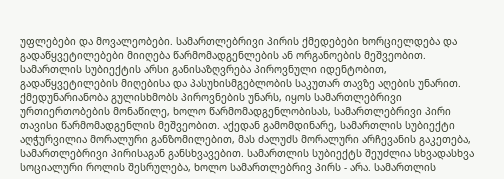უფლებები და მოვალეობები. სამართლებრივი პირის ქმედებები ხორციელდება და გადაწყვეტილებები მიიღება წარმომადგენლების ან ორგანოების მეშვეობით. სამართლის სუბიექტის არსი განისაზღვრება პიროვნული იდენტობით, გადაწყვეტილების მიღებისა და პასუხისმგებლობის საკუთარ თავზე აღების უნარით. ქმედუნარიანობა გულისხმობს პიროვნების უნარს, იყოს სამართლებრივი ურთიერთობების მონაწილე, ხოლო წარმომადგენლობისას, სამართლებრივი პირი თავისი წარმომადგენლის მეშვეობით. აქედან გამომდინარე, სამართლის სუბიექტი აღჭურვილია მორალური განზომილებით, მას ძალუძს მორალური არჩევანის გაკეთება, სამართლებრივი პირისაგან განსხვავებით. სამართლის სუბიექტს შეუძლია სხვადასხვა სოციალური როლის შესრულება, ხოლო სამართლებრივ პირს - არა. სამართლის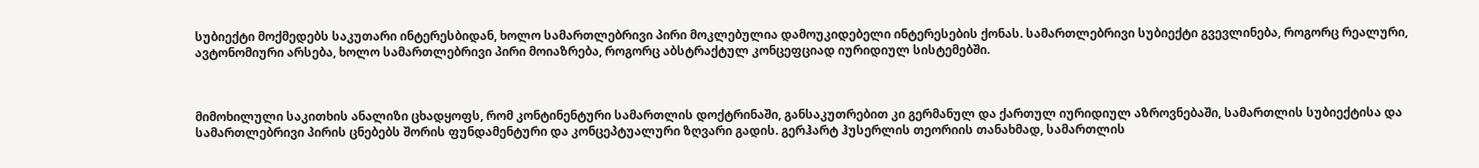სუბიექტი მოქმედებს საკუთარი ინტერესბიდან, ხოლო სამართლებრივი პირი მოკლებულია დამოუკიდებელი ინტერესების ქონას. სამართლებრივი სუბიექტი გვევლინება, როგორც რეალური, ავტონომიური არსება, ხოლო სამართლებრივი პირი მოიაზრება, როგორც აბსტრაქტულ კონცეფციად იურიდიულ სისტემებში.



მიმოხილული საკითხის ანალიზი ცხადყოფს, რომ კონტინენტური სამართლის დოქტრინაში, განსაკუთრებით კი გერმანულ და ქართულ იურიდიულ აზროვნებაში, სამართლის სუბიექტისა და სამართლებრივი პირის ცნებებს შორის ფუნდამენტური და კონცეპტუალური ზღვარი გადის. გერჰარტ ჰუსერლის თეორიის თანახმად, სამართლის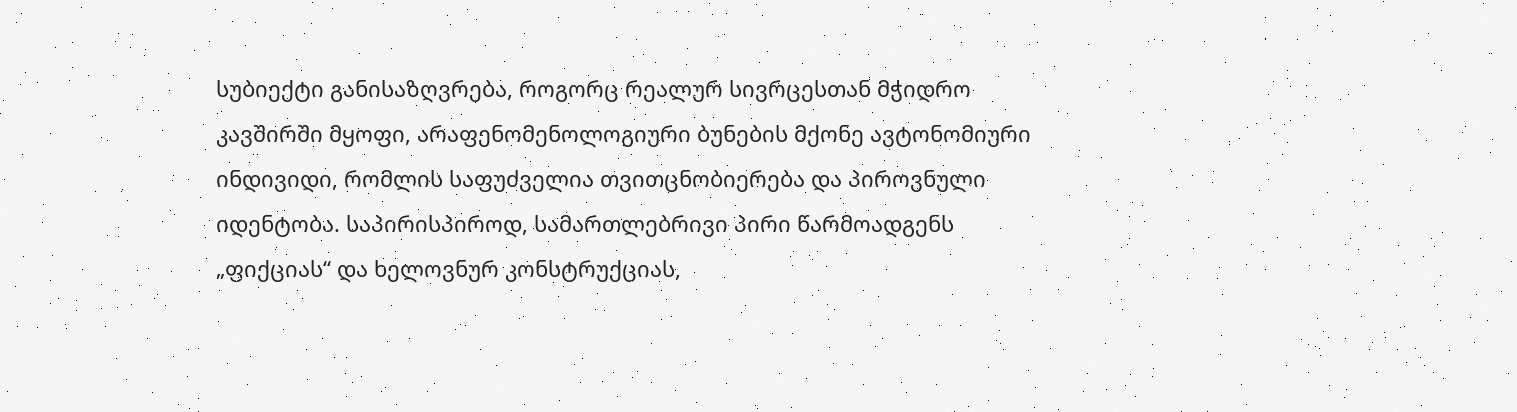სუბიექტი განისაზღვრება, როგორც რეალურ სივრცესთან მჭიდრო კავშირში მყოფი, არაფენომენოლოგიური ბუნების მქონე ავტონომიური ინდივიდი, რომლის საფუძველია თვითცნობიერება და პიროვნული იდენტობა. საპირისპიროდ, სამართლებრივი პირი წარმოადგენს „ფიქციას“ და ხელოვნურ კონსტრუქციას,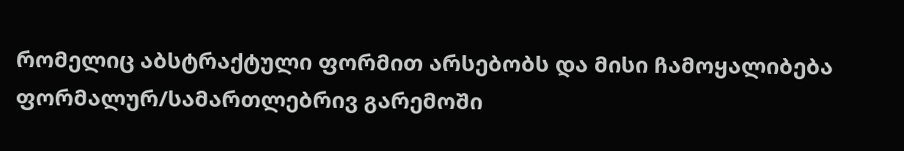რომელიც აბსტრაქტული ფორმით არსებობს და მისი ჩამოყალიბება ფორმალურ/სამართლებრივ გარემოში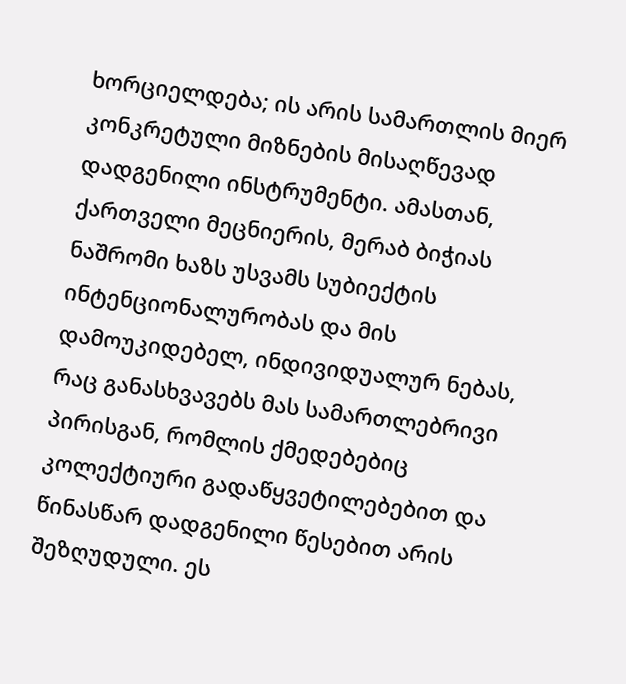ხორციელდება; ის არის სამართლის მიერ კონკრეტული მიზნების მისაღწევად დადგენილი ინსტრუმენტი. ამასთან, ქართველი მეცნიერის, მერაბ ბიჭიას ნაშრომი ხაზს უსვამს სუბიექტის ინტენციონალურობას და მის დამოუკიდებელ, ინდივიდუალურ ნებას, რაც განასხვავებს მას სამართლებრივი პირისგან, რომლის ქმედებებიც კოლექტიური გადაწყვეტილებებით და წინასწარ დადგენილი წესებით არის შეზღუდული. ეს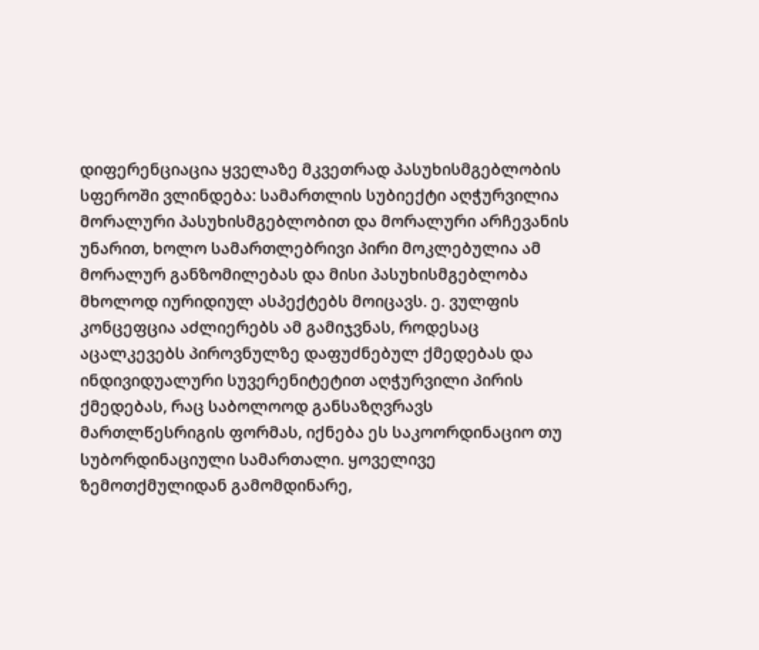დიფერენციაცია ყველაზე მკვეთრად პასუხისმგებლობის სფეროში ვლინდება: სამართლის სუბიექტი აღჭურვილია მორალური პასუხისმგებლობით და მორალური არჩევანის უნარით, ხოლო სამართლებრივი პირი მოკლებულია ამ მორალურ განზომილებას და მისი პასუხისმგებლობა მხოლოდ იურიდიულ ასპექტებს მოიცავს. ე. ვულფის კონცეფცია აძლიერებს ამ გამიჯვნას, როდესაც აცალკევებს პიროვნულზე დაფუძნებულ ქმედებას და ინდივიდუალური სუვერენიტეტით აღჭურვილი პირის ქმედებას, რაც საბოლოოდ განსაზღვრავს მართლწესრიგის ფორმას, იქნება ეს საკოორდინაციო თუ სუბორდინაციული სამართალი. ყოველივე ზემოთქმულიდან გამომდინარე,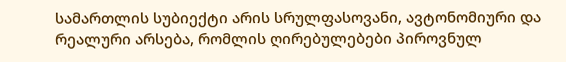სამართლის სუბიექტი არის სრულფასოვანი, ავტონომიური და რეალური არსება, რომლის ღირებულებები პიროვნულ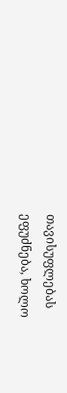თავისუფლებას ეფუძნება, ხოლო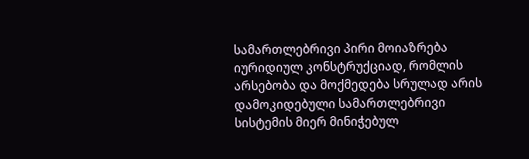სამართლებრივი პირი მოიაზრება იურიდიულ კონსტრუქციად, რომლის არსებობა და მოქმედება სრულად არის დამოკიდებული სამართლებრივი სისტემის მიერ მინიჭებულ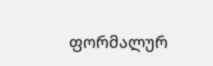ფორმალურ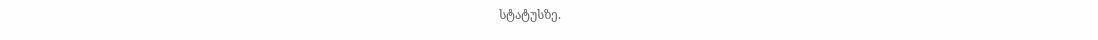სტატუსზე.